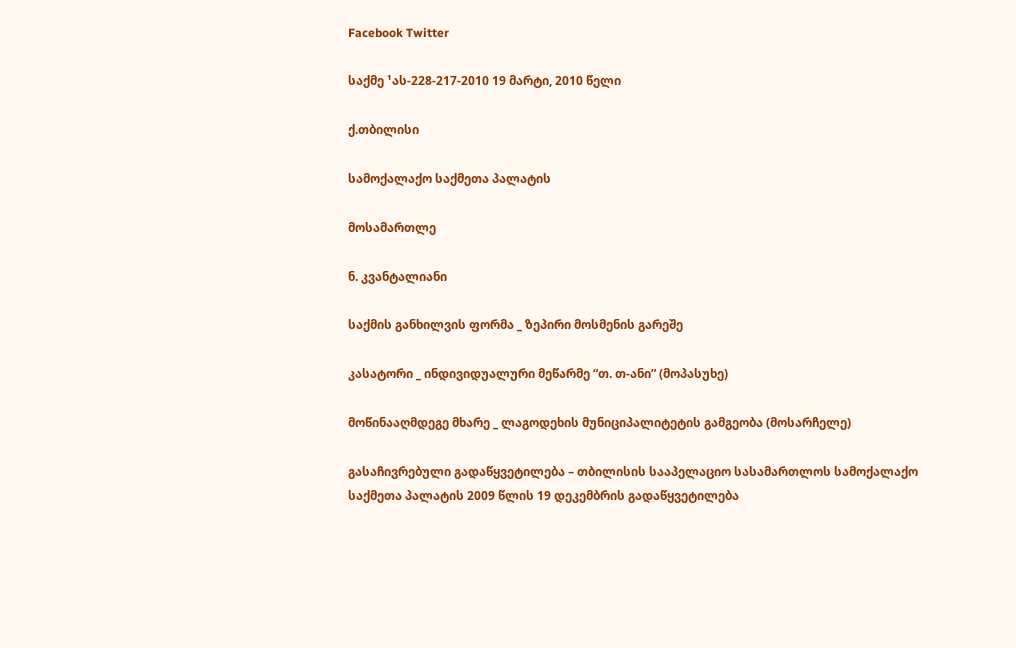Facebook Twitter

საქმე ¹ას-228-217-2010 19 მარტი, 2010 წელი

ქ.თბილისი

სამოქალაქო საქმეთა პალატის

მოსამართლე

ნ. კვანტალიანი

საქმის განხილვის ფორმა _ ზეპირი მოსმენის გარეშე

კასატორი _ ინდივიდუალური მეწარმე “თ. თ-ანი” (მოპასუხე)

მოწინააღმდეგე მხარე _ ლაგოდეხის მუნიციპალიტეტის გამგეობა (მოსარჩელე)

გასაჩივრებული გადაწყვეტილება – თბილისის სააპელაციო სასამართლოს სამოქალაქო საქმეთა პალატის 2009 წლის 19 დეკემბრის გადაწყვეტილება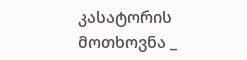კასატორის მოთხოვნა _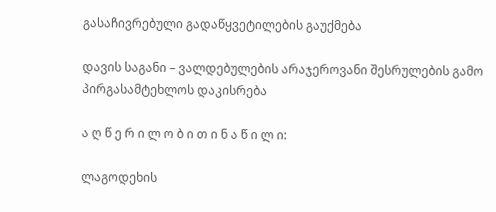გასაჩივრებული გადაწყვეტილების გაუქმება

დავის საგანი – ვალდებულების არაჯეროვანი შესრულების გამო პირგასამტეხლოს დაკისრება

ა ღ წ ე რ ი ლ ო ბ ი თ ი ნ ა წ ი ლ ი:

ლაგოდეხის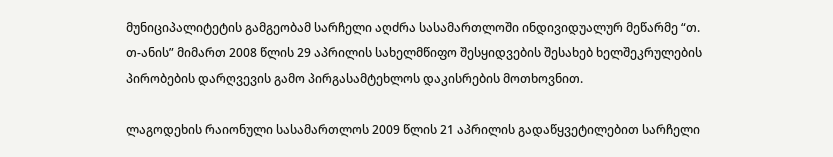მუნიციპალიტეტის გამგეობამ სარჩელი აღძრა სასამართლოში ინდივიდუალურ მეწარმე “თ. თ-ანის” მიმართ 2008 წლის 29 აპრილის სახელმწიფო შესყიდვების შესახებ ხელშეკრულების პირობების დარღვევის გამო პირგასამტეხლოს დაკისრების მოთხოვნით.

ლაგოდეხის რაიონული სასამართლოს 2009 წლის 21 აპრილის გადაწყვეტილებით სარჩელი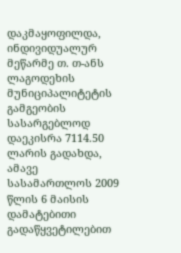დაკმაყოფილდა, ინდივიდუალურ მეწარმე თ. თ-ანს ლაგოდეხის მუნიციპალიტეტის გამგეობის სასარგებლოდ დაეკისრა 7114.50 ლარის გადახდა, ამავე სასამართლოს 2009 წლის 6 მაისის დამატებითი გადაწყვეტილებით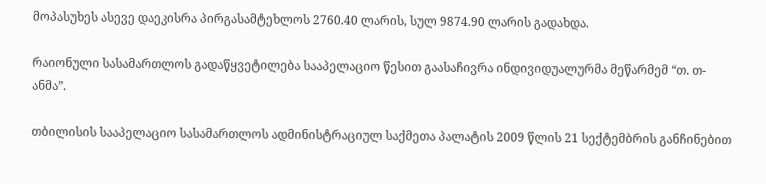მოპასუხეს ასევე დაეკისრა პირგასამტეხლოს 2760.40 ლარის, სულ 9874.90 ლარის გადახდა.

რაიონული სასამართლოს გადაწყვეტილება სააპელაციო წესით გაასაჩივრა ინდივიდუალურმა მეწარმემ “თ. თ-ანმა”.

თბილისის სააპელაციო სასამართლოს ადმინისტრაციულ საქმეთა პალატის 2009 წლის 21 სექტემბრის განჩინებით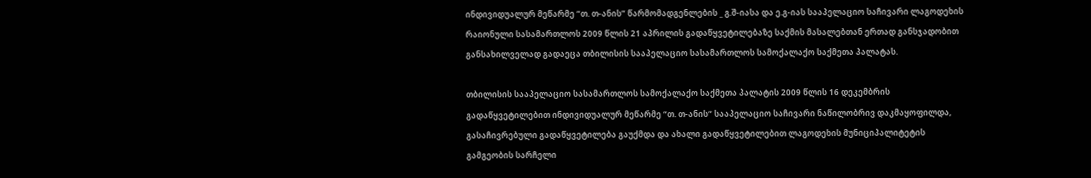ინდივიდუალურ მეწარმე “თ. თ-ანის” წარმომადგენლების _ გ.შ-იასა და ე.გ-იას სააპელაციო საჩივარი ლაგოდეხის რაიონული სასამართლოს 2009 წლის 21 აპრილის გადაწყვეტილებაზე საქმის მასალებთან ერთად განსჯადობით განსახილველად გადაეცა თბილისის სააპელაციო სასამართლოს სამოქალაქო საქმეთა პალატას.

თბილისის სააპელაციო სასამართლოს სამოქალაქო საქმეთა პალატის 2009 წლის 16 დეკემბრის გადაწყვეტილებით ინდივიდუალურ მეწარმე “თ. თ-ანის“ სააპელაციო საჩივარი ნაწილობრივ დაკმაყოფილდა, გასაჩივრებული გადაწყვეტილება გაუქმდა და ახალი გადაწყვეტილებით ლაგოდეხის მუნიციპალიტეტის გამგეობის სარჩელი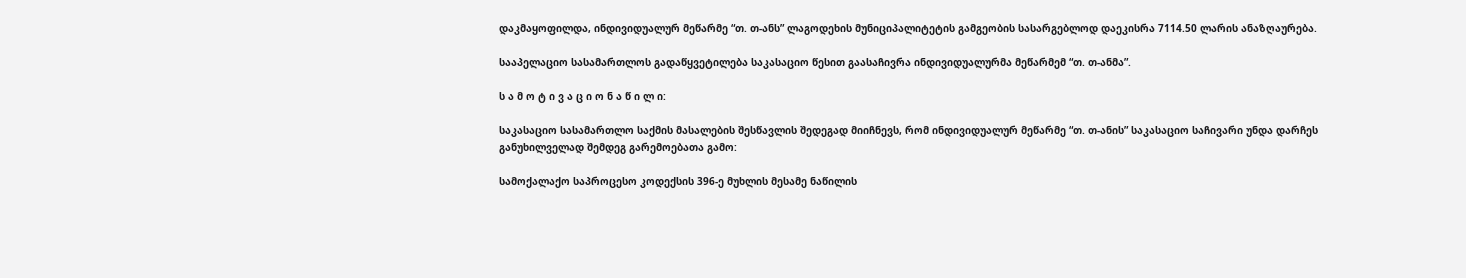დაკმაყოფილდა, ინდივიდუალურ მეწარმე “თ. თ-ანს” ლაგოდეხის მუნიციპალიტეტის გამგეობის სასარგებლოდ დაეკისრა 7114.50 ლარის ანაზღაურება.

სააპელაციო სასამართლოს გადაწყვეტილება საკასაციო წესით გაასაჩივრა ინდივიდუალურმა მეწარმემ “თ. თ-ანმა”.

ს ა მ ო ტ ი ვ ა ც ი ო ნ ა წ ი ლ ი:

საკასაციო სასამართლო საქმის მასალების შესწავლის შედეგად მიიჩნევს, რომ ინდივიდუალურ მეწარმე “თ. თ-ანის” საკასაციო საჩივარი უნდა დარჩეს განუხილველად შემდეგ გარემოებათა გამო:

სამოქალაქო საპროცესო კოდექსის 396-ე მუხლის მესამე ნაწილის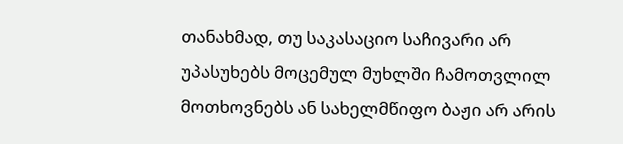თანახმად, თუ საკასაციო საჩივარი არ უპასუხებს მოცემულ მუხლში ჩამოთვლილ მოთხოვნებს ან სახელმწიფო ბაჟი არ არის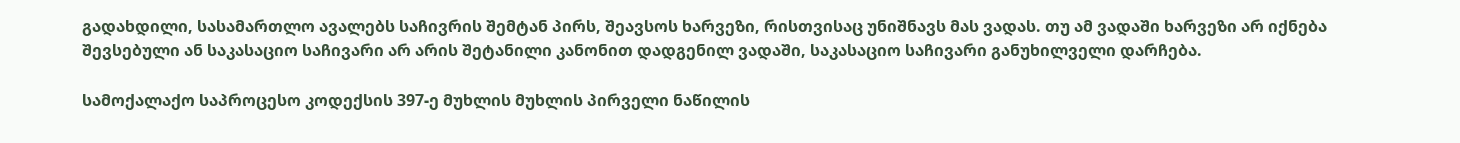გადახდილი, სასამართლო ავალებს საჩივრის შემტან პირს, შეავსოს ხარვეზი, რისთვისაც უნიშნავს მას ვადას. თუ ამ ვადაში ხარვეზი არ იქნება შევსებული ან საკასაციო საჩივარი არ არის შეტანილი კანონით დადგენილ ვადაში, საკასაციო საჩივარი განუხილველი დარჩება.

სამოქალაქო საპროცესო კოდექსის 397-ე მუხლის მუხლის პირველი ნაწილის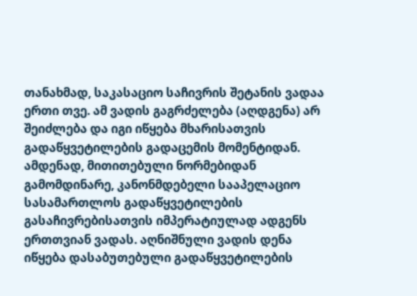თანახმად, საკასაციო საჩივრის შეტანის ვადაა ერთი თვე. ამ ვადის გაგრძელება (აღდგენა) არ შეიძლება და იგი იწყება მხარისათვის გადაწყვეტილების გადაცემის მომენტიდან. ამდენად, მითითებული ნორმებიდან გამომდინარე, კანონმდებელი სააპელაციო სასამართლოს გადაწყვეტილების გასაჩივრებისათვის იმპერატიულად ადგენს ერთთვიან ვადას. აღნიშნული ვადის დენა იწყება დასაბუთებული გადაწყვეტილების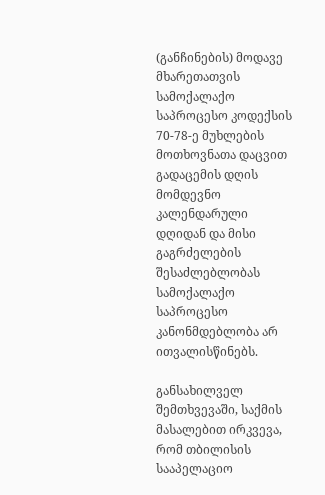(განჩინების) მოდავე მხარეთათვის სამოქალაქო საპროცესო კოდექსის 70-78-ე მუხლების მოთხოვნათა დაცვით გადაცემის დღის მომდევნო კალენდარული დღიდან და მისი გაგრძელების შესაძლებლობას სამოქალაქო საპროცესო კანონმდებლობა არ ითვალისწინებს.

განსახილველ შემთხვევაში, საქმის მასალებით ირკვევა, რომ თბილისის სააპელაციო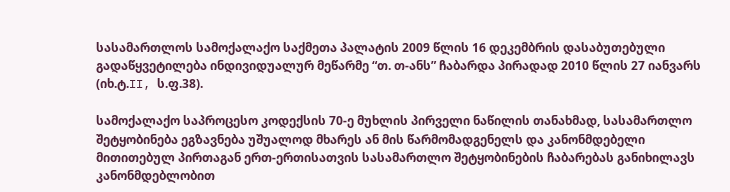სასამართლოს სამოქალაქო საქმეთა პალატის 2009 წლის 16 დეკემბრის დასაბუთებული გადაწყვეტილება ინდივიდუალურ მეწარმე “თ. თ-ანს” ჩაბარდა პირადად 2010 წლის 27 იანვარს (იხ.ტ.II, ს.ფ.38).

სამოქალაქო საპროცესო კოდექსის 70-ე მუხლის პირველი ნაწილის თანახმად, სასამართლო შეტყობინება ეგზავნება უშუალოდ მხარეს ან მის წარმომადგენელს და კანონმდებელი მითითებულ პირთაგან ერთ-ერთისათვის სასამართლო შეტყობინების ჩაბარებას განიხილავს კანონმდებლობით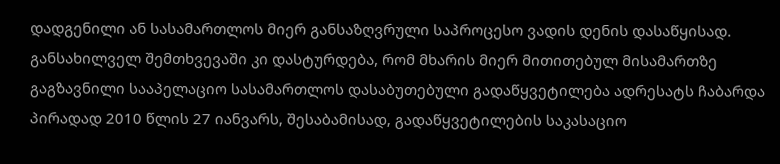დადგენილი ან სასამართლოს მიერ განსაზღვრული საპროცესო ვადის დენის დასაწყისად. განსახილველ შემთხვევაში კი დასტურდება, რომ მხარის მიერ მითითებულ მისამართზე გაგზავნილი სააპელაციო სასამართლოს დასაბუთებული გადაწყვეტილება ადრესატს ჩაბარდა პირადად 2010 წლის 27 იანვარს, შესაბამისად, გადაწყვეტილების საკასაციო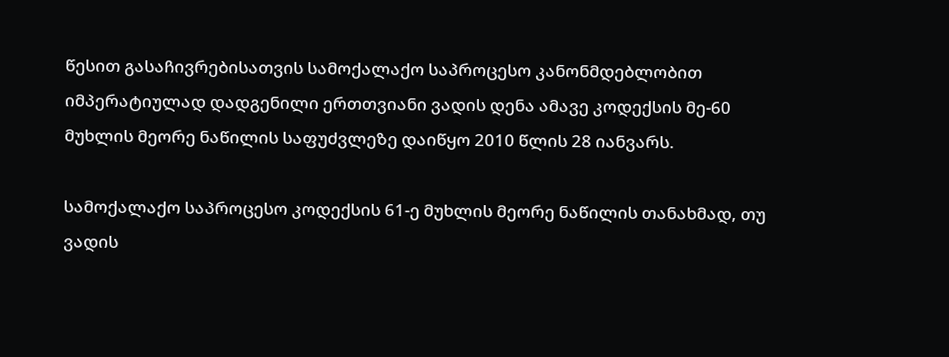წესით გასაჩივრებისათვის სამოქალაქო საპროცესო კანონმდებლობით იმპერატიულად დადგენილი ერთთვიანი ვადის დენა ამავე კოდექსის მე-60 მუხლის მეორე ნაწილის საფუძვლეზე დაიწყო 2010 წლის 28 იანვარს.

სამოქალაქო საპროცესო კოდექსის 61-ე მუხლის მეორე ნაწილის თანახმად, თუ ვადის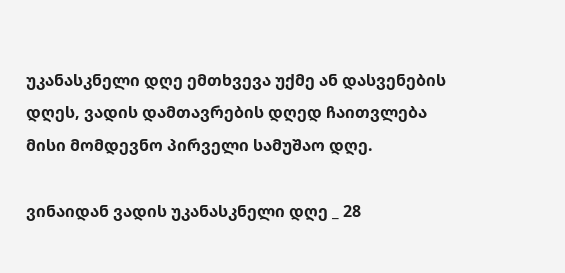უკანასკნელი დღე ემთხვევა უქმე ან დასვენების დღეს, ვადის დამთავრების დღედ ჩაითვლება მისი მომდევნო პირველი სამუშაო დღე.

ვინაიდან ვადის უკანასკნელი დღე _ 28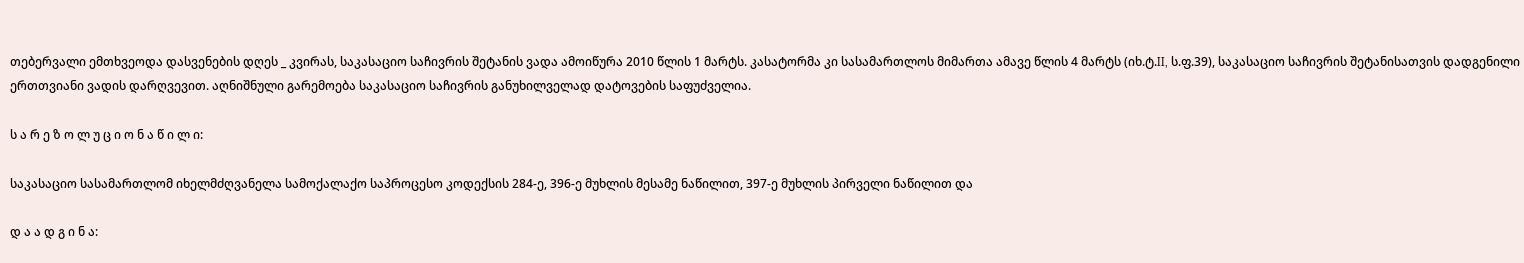თებერვალი ემთხვეოდა დასვენების დღეს _ კვირას, საკასაციო საჩივრის შეტანის ვადა ამოიწურა 2010 წლის 1 მარტს. კასატორმა კი სასამართლოს მიმართა ამავე წლის 4 მარტს (იხ.ტ.II, ს.ფ.39), საკასაციო საჩივრის შეტანისათვის დადგენილი ერთთვიანი ვადის დარღვევით. აღნიშნული გარემოება საკასაციო საჩივრის განუხილველად დატოვების საფუძველია.

ს ა რ ე ზ ო ლ უ ც ი ო ნ ა წ ი ლ ი:

საკასაციო სასამართლომ იხელმძღვანელა სამოქალაქო საპროცესო კოდექსის 284-ე, 396-ე მუხლის მესამე ნაწილით, 397-ე მუხლის პირველი ნაწილით და

დ ა ა დ გ ი ნ ა: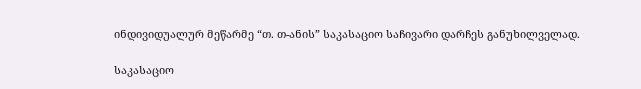ინდივიდუალურ მეწარმე “თ. თ-ანის” საკასაციო საჩივარი დარჩეს განუხილველად.

საკასაციო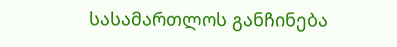სასამართლოს განჩინება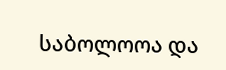საბოლოოა და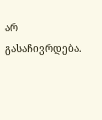არ გასაჩივრდება.